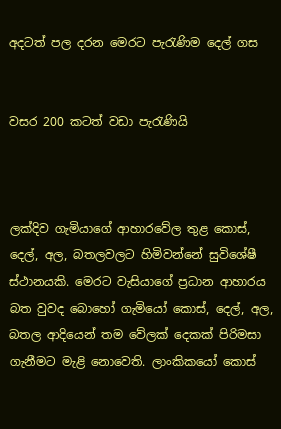අදටත් පල දරන මෙරට පැරැණිම දෙල් ගස


වසර 200 කටත් වඩා පැරැණියි



ලක්දිව ගැමියාගේ ආහාරවේල තුළ කොස්, දෙල්, අල, බතලවලට හිමිවන්නේ සුවිශේෂී ස්ථානයකි. මෙරට වැසියාගේ ප්‍රධාන ආහාරය බත වුවද බොහෝ ගැමියෝ කොස්, දෙල්, අල, බතල ආදියෙන් තම වේලක් දෙකක් පිරිමසා ගැනීමට මැළි නොවෙති. ලාංකිකයෝ කොස්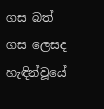ගස බත් ගස ලෙසද හැඳින්වූයේ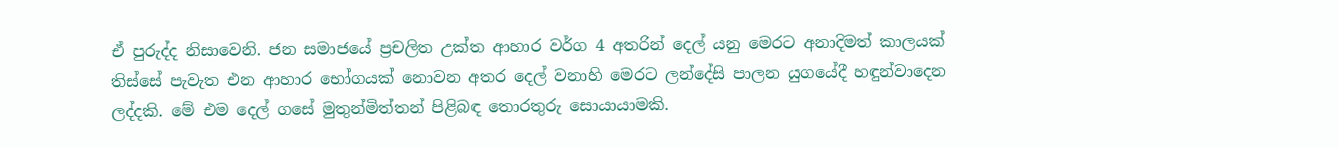ඒ පුරුද්ද නිසාවෙනි. ජන සමාජයේ ප්‍රචලිත උක්ත ආහාර වර්ග 4 අතරින් දෙල් යනු මෙරට අනාදිමත් කාලයක් තිස්සේ පැවැත එන ආහාර භෝගයක් නොවන අතර දෙල් වනාහි මෙරට ලන්දේසි පාලන යුගයේදී හඳුන්වාදෙන ලද්දකි. මේ එම දෙල් ගසේ මුතුන්මිත්තන් පිළිබඳ තොරතුරු සොයායාමකි.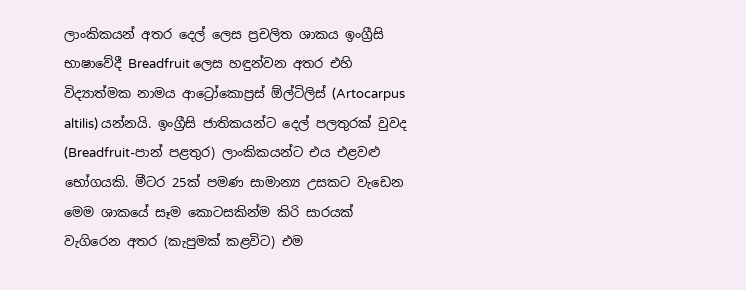ලාංකිකයන් අතර දෙල් ලෙස ප්‍රචලිත ශාකය ඉංග්‍රීසි භාෂාවේදී Breadfruit ලෙස හඳුන්වන අතර එහි විද්‍යාත්මක නාමය ආට්‍රෝකොප්‍රස් ඕල්ටිලිස් (Artocarpus altilis) යන්නයි. ඉංග්‍රීසි ජාතිකයන්ට දෙල් පලතුරක් වුවද (Breadfruit-පාන් පළතුර) ලාංකිකයන්ට එය එළවළු භෝගයකි. මීටර 25ක් පමණ සාමාන්‍ය උසකට වැඩෙන මෙම ශාකයේ සෑම කොටසකින්ම කිරි සාරයක් වැගිරෙන අතර (කැපුමක් කළවිට) එම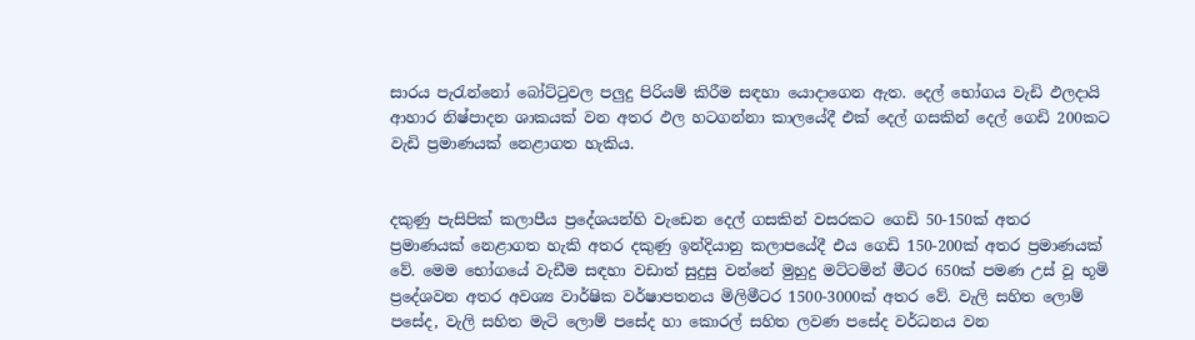සාරය පැරැන්නෝ බෝට්ටුවල පලුදු පිරියම් කිරීම සඳහා යොදාගෙන ඇත. දෙල් භෝගය වැඩි ඵලදායි ආහාර නිෂ්පාදන ශාකයක් වන අතර ඵල හටගන්නා කාලයේදී එක් දෙල් ගසකින් දෙල් ගෙඩි 200කට වැඩි ප්‍රමාණයක් නෙළාගත හැකිය.


දකුණු පැසිපික් කලාපීය ප්‍රදේශයන්හි වැඩෙන දෙල් ගසකින් වසරකට ගෙඩි 50-150ක් අතර ප්‍රමාණයක් නෙළාගත හැකි අතර දකුණු ඉන්දියානු කලාපයේදී එය ගෙඩි 150-200ක් අතර ප්‍රමාණයක් වේ. මෙම භෝගයේ වැඩීම සඳහා වඩාත් සුදුසු වන්නේ මුහුදු මට්ටමින් මීටර 650ක් පමණ උස් වූ භූමි ප්‍රදේශවන අතර අවශ්‍ය වාර්ෂික වර්ෂාපතනය මිලිමීටර 1500-3000ක් අතර වේ. වැලි සහිත ලොම් පසේද, වැලි සහිත මැටි ලොම් පසේද හා කොරල් සහිත ලවණ පසේද වර්ධනය වන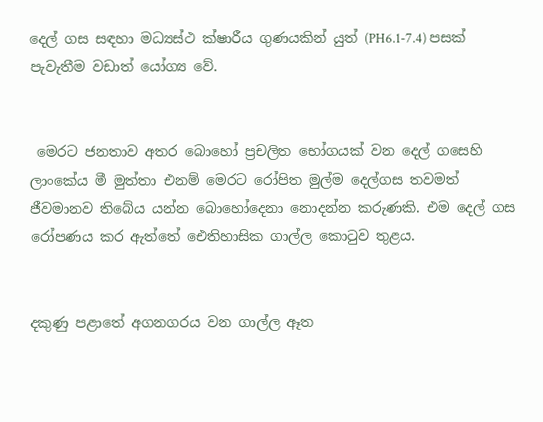දෙල් ගස සඳහා මධ්‍යස්ථ ක්ෂාරීය ගුණයකින් යුත් (PH6.1-7.4) පසක් පැවැතීම වඩාත් යෝග්‍ය වේ.


 මෙරට ජනතාව අතර බොහෝ ප්‍රචලිත භෝගයක් වන දෙල් ගසෙහි ලාංකේය මී මුත්තා එනම් මෙරට රෝපිත මුල්ම දෙල්ගස තවමත් ජීවමානව තිබේය යන්න බොහෝදෙනා නොදන්න කරුණකි. එම දෙල් ගස රෝපණය කර ඇත්තේ ඓතිහාසික ගාල්ල කොටුව තුළය.


දකුණු පළාතේ අගනගරය වන ගාල්ල ඈත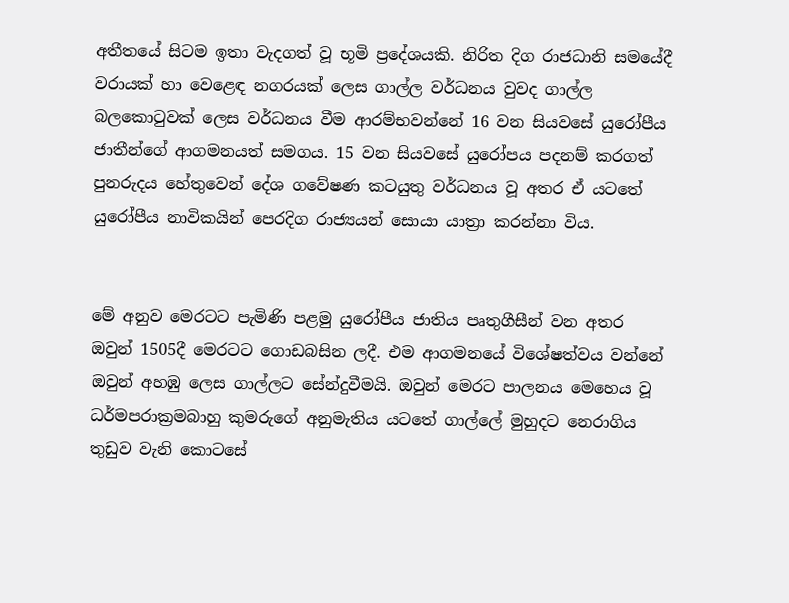අතීතයේ සිටම ඉතා වැදගත් වූ භූමි ප්‍රදේශයකි. නිරිත දිග රාජධානි සමයේදී වරායක් හා වෙළෙඳ නගරයක් ලෙස ගාල්ල වර්ධනය වුවද ගාල්ල බලකොටුවක් ලෙස වර්ධනය වීම ආරම්භවන්නේ 16 වන සියවසේ යුරෝපීය ජාතීන්ගේ ආගමනයත් සමගය. 15 වන සියවසේ යුරෝපය පදනම් කරගත් පුනරුදය හේතුවෙන් දේශ ගවේෂණ කටයුතු වර්ධනය වූ අතර ඒ යටතේ යුරෝපීය නාවිකයින් පෙරදිග රාජ්‍යයන් සොයා යාත්‍රා කරන්නා විය.


මේ අනුව මෙරටට පැමිණි පළමු යුරෝපීය ජාතිය පෘතුගීසීන් වන අතර ඔවුන් 1505දී මෙරටට ගොඩබසින ලදී. එම ආගමනයේ විශේෂත්වය වන්නේ ඔවුන් අහඹු ලෙස ගාල්ලට සේන්දුවීමයි. ඔවුන් මෙරට පාලනය මෙහෙය වූ ධර්මපරාක්‍රමබාහු කුමරුගේ අනුමැතිය යටතේ ගාල්ලේ මුහුදට නෙරාගිය තුඩුව වැනි කොටසේ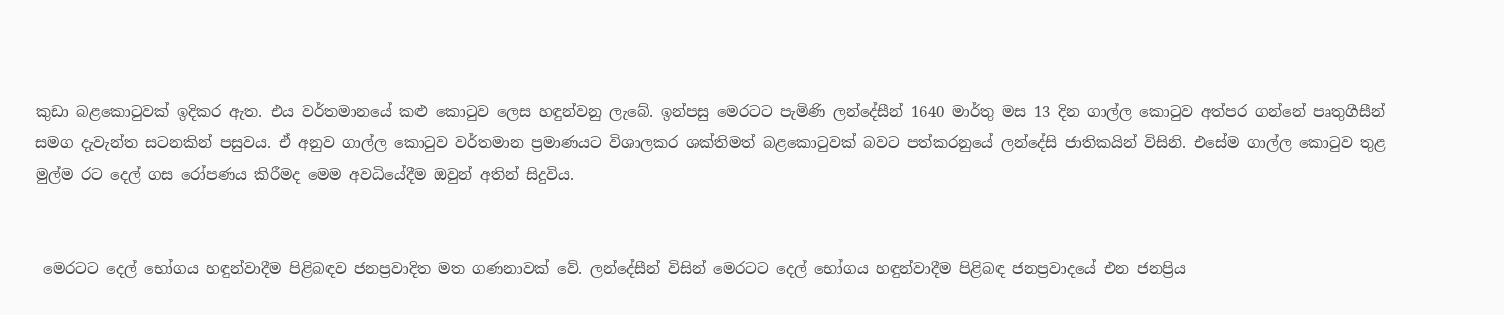කුඩා බළකොටුවක් ඉදිකර ඇත. එය වර්තමානයේ කළු කොටුව ලෙස හඳුන්වනු ලැබේ. ඉන්පසු මෙරටට පැමිණි ලන්දේසීන් 1640 මාර්තු මස 13 දින ගාල්ල කොටුව අත්පර ගන්නේ පෘතුගීසීන් සමග දැවැන්ත සටනකින් පසුවය. ඒ අනුව ගාල්ල කොටුව වර්තමාන ප්‍රමාණයට විශාලකර ශක්තිමත් බළකොටුවක් බවට පත්කරනුයේ ලන්දේසි ජාතිකයින් විසිනි. එසේම ගාල්ල කොටුව තුළ මුල්ම රට දෙල් ගස රෝපණය කිරීමද මෙම අවධියේදීම ඔවුන් අතින් සිදුවිය.


 මෙරටට දෙල් භෝගය හඳුන්වාදීම පිළිබඳව ජනප්‍රවාදිත මත ගණනාවක් වේ. ලන්දේසීන් විසින් මෙරටට දෙල් භෝගය හඳුන්වාදීම පිළිබඳ ජනප්‍රවාදයේ එන ජනප්‍රිය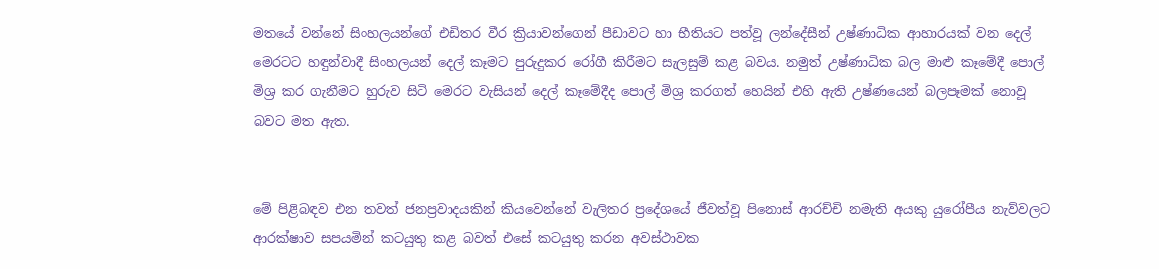මතයේ වන්නේ සිංහලයන්ගේ එඩිතර වීර ක්‍රියාවන්ගෙන් පීඩාවට හා භීතියට පත්වූ ලන්දේසීන් උෂ්ණාධික ආහාරයක් වන දෙල් මෙරටට හඳුන්වාදී සිංහලයන් දෙල් කෑමට පුරුදුකර රෝගී කිරීමට සැලසුම් කළ බවය. නමුත් උෂ්ණාධික බල මාළු කෑමේදී පොල් මිශ්‍ර කර ගැනීමට හුරුව සිටි මෙරට වැසියන් දෙල් කෑමේදීද පොල් මිශ්‍ර කරගත් හෙයින් එහි ඇති උෂ්ණයෙන් බලපෑමක් නොවූ බවට මත ඇත.


මේ පිළිබඳව එන තවත් ජනප්‍රවාදයකින් කියවෙන්නේ වැලිතර ප්‍රදේශයේ ජීවත්වූ පිනොස් ආරච්චි නමැති අයකු යුරෝපීය නැව්වලට ආරක්ෂාව සපයමින් කටයුතු කළ බවත් එසේ කටයුතු කරන අවස්ථාවක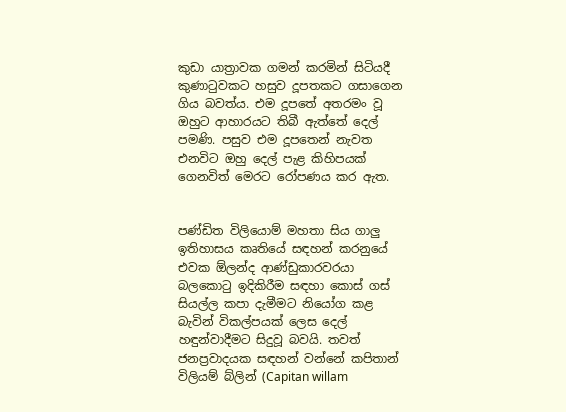කුඩා යාත්‍රාවක ගමන් කරමින් සිටියදී කුණාටුවකට හසුව දූපතකට ගසාගෙන ගිය බවත්ය. එම දූපතේ අතරමං වූ ඔහුට ආහාරයට තිබී ඇත්තේ දෙල් පමණි. පසුව එම දූපතෙන් නැවත එනවිට ඔහු දෙල් පැළ කිහිපයක් ගෙනවිත් මෙරට රෝපණය කර ඇත.


පණ්ඩිත විලියොම් මහතා සිය ගාලු ඉතිහාසය කෘතියේ සඳහන් කරනුයේ එවක ඕලන්ද ආණ්ඩුකාරවරයා බලකොටු ඉදිකිරීම සඳහා කොස් ගස් සියල්ල කපා දැමීමට නියෝග කළ බැවින් විකල්පයක් ලෙස දෙල් හඳුන්වාදීමට සිදුවූ බවයි. තවත් ජනප්‍රවාදයක සඳහන් වන්නේ කපිතාන් විලියම් බ්ලින් (Capitan willam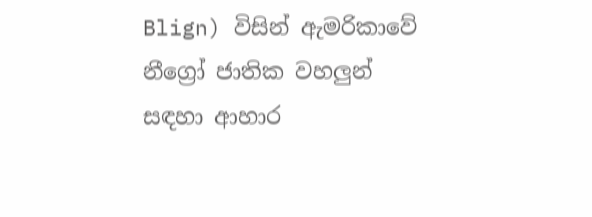Blign) විසින් ඇමරිකාවේ නීග්‍රෝ ජාතික වහලුන් සඳහා ආහාර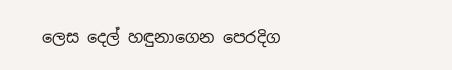ලෙස දෙල් හඳුනාගෙන පෙරදිග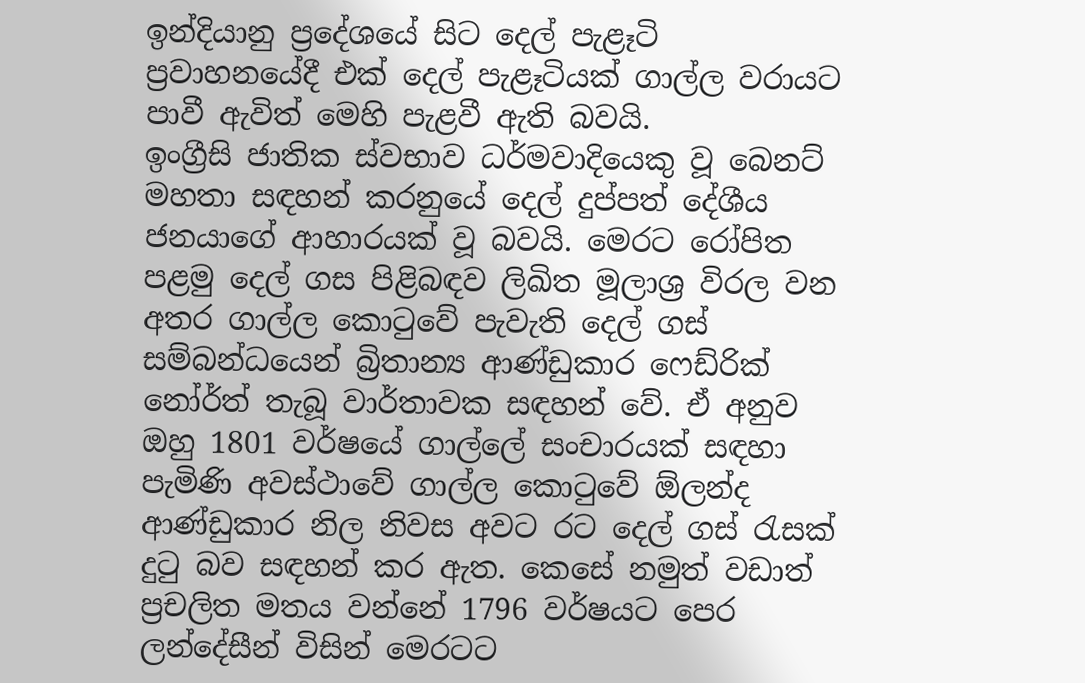ඉන්දියානු ප්‍රදේශයේ සිට දෙල් පැළෑටි ප්‍රවාහනයේදී එක් දෙල් පැළෑටියක් ගාල්ල වරායට පාවී ඇවිත් මෙහි පැළවී ඇති බවයි.
ඉංග්‍රීසි ජාතික ස්වභාව ධර්මවාදියෙකු වූ බෙනට් මහතා සඳහන් කරනුයේ දෙල් දුප්පත් දේශීය ජනයාගේ ආහාරයක් වූ බවයි. මෙරට රෝපිත පළමු දෙල් ගස පිළිබඳව ලිඛිත මූලාශ්‍ර විරල වන අතර ගාල්ල කොටුවේ පැවැති දෙල් ගස් සම්බන්ධයෙන් බ්‍රිතාන්‍ය ආණ්ඩුකාර ෆෙඩ්රික් නෝර්ත් තැබූ වාර්තාවක සඳහන් වේ. ඒ අනුව ඔහු 1801 වර්ෂයේ ගාල්ලේ සංචාරයක් සඳහා පැමිණි අවස්ථාවේ ගාල්ල කොටුවේ ඕලන්ද ආණ්ඩුකාර නිල නිවස අවට රට දෙල් ගස් රැසක් දුටු බව සඳහන් කර ඇත. කෙසේ නමුත් වඩාත් ප්‍රචලිත මතය වන්නේ 1796 වර්ෂයට පෙර ලන්දේසීන් විසින් මෙරටට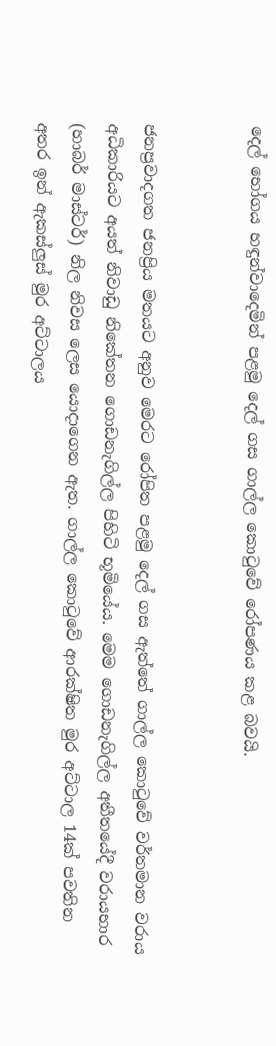දෙල් භෝගය හඳුන්වාදෙමින් පළමු දෙල් ගස ගාල්ල කොටුවේ රෝපණය කළ බවයි.


ජනප්‍රවාදගත ජනප්‍රිය මතයට අනුව මෙරට රෝපිත පළමු දෙල් ගස ඇත්තේ ගාල්ල කොටුවේ වර්තමාන වරාය අධිකාරියට අයත් නිවාඩු නිකේතන ගොඩනැගිල්ල පිහිටි භූමියේය. මෙම ගොඩනැගිල්ල අතීතයේදී වරායභාර (හාබර් මාස්ටර්) නිල නිවස ලෙස යොදාගෙන ඇත. ගාල්ල කොටුවේ ආරක්ෂිත මුර අට්ටාල 14ක් පවතින අතර ඉන් ඇකස්ලුස් මුර අට්ටාලය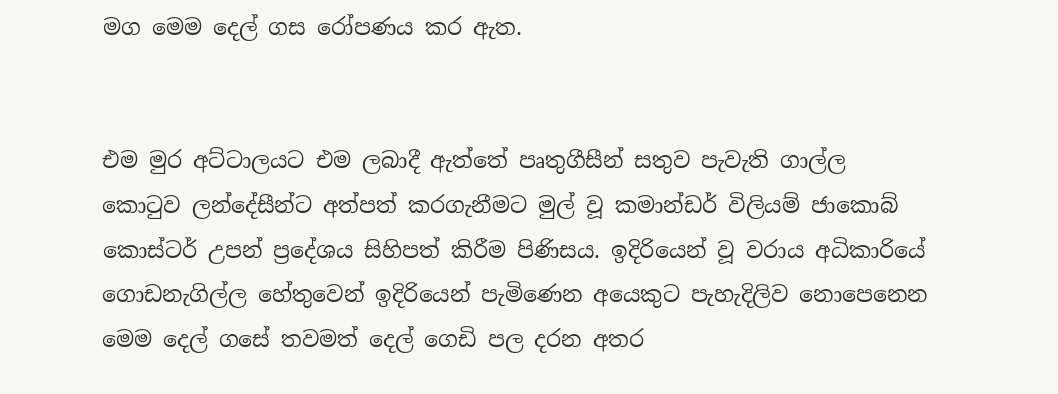මග මෙම දෙල් ගස රෝපණය කර ඇත.


එම මුර අට්ටාලයට එම ලබාදී ඇත්තේ පෘතුගීසීන් සතුව පැවැති ගාල්ල කොටුව ලන්දේසීන්ට අත්පත් කරගැනීමට මුල් වූ කමාන්ඩර් විලියම් ජාකොබ් කොස්ටර් උපන් ප්‍රදේශය සිහිපත් කිරීම පිණිසය. ඉදිරියෙන් වූ වරාය අධිකාරියේ ගොඩනැගිල්ල හේතුවෙන් ඉදිරියෙන් පැමිණෙන අයෙකුට පැහැදිලිව නොපෙනෙන මෙම දෙල් ගසේ තවමත් දෙල් ගෙඩි පල දරන අතර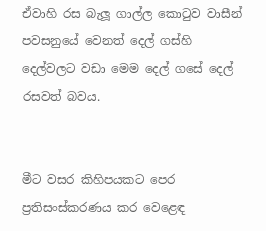ඒවාහි රස බැලූ ගාල්ල කොටුව වාසීන් පවසනුයේ වෙනත් දෙල් ගස්හි දෙල්වලට වඩා මෙම දෙල් ගසේ දෙල් රසවත් බවය.


මීට වසර කිහිපයකට පෙර ප්‍රතිසංස්කරණය කර වෙළෙඳ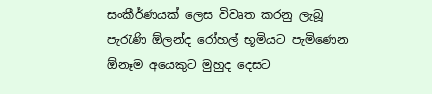සංකීර්ණයක් ලෙස විවෘත කරනු ලැබූ පැරැණි ඕලන්ද රෝහල් භූමියට පැමිණෙන ඕනෑම අයෙකුට මුහුද දෙසට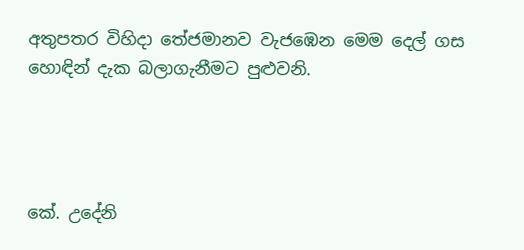අතුපතර විහිදා තේජමානව වැජඹෙන මෙම දෙල් ගස හොඳින් දැක බලාගැනීමට පුළුවනි.




කේ. උදේනි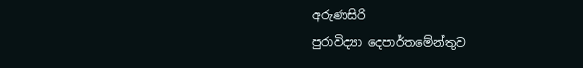අරුණසිරි
පුරාවිද්‍යා දෙපාර්තමේන්තුව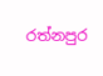රත්නපුර